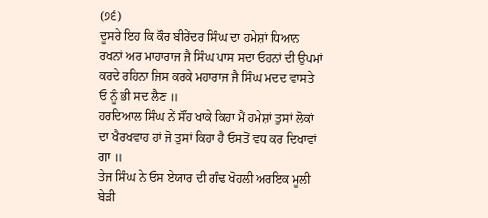(੭੬)
ਦੂਸਰੇ ਇਹ ਕਿ ਕੌਰ ਬੀਰੇਂਦਰ ਸਿੰਘ ਦਾ ਹਮੇਸ਼ਾਂ ਧਿਆਨ ਰਖਨਾਂ ਅਰ ਮਾਹਾਰਾਜ ਜੈ ਸਿੰਘ ਪਾਸ ਸਦਾ ਓਹਨਾਂ ਦੀ ਉਪਮਾਂ ਕਰਦੇ ਰਹਿਨਾ ਜਿਸ ਕਰਕੇ ਮਹਾਰਾਜ ਜੈ ਸਿੰਘ ਮਦਦ ਵਾਸਤੇ ਓ ਨੂੰ ਭੀ ਸਦ ਲੈਣ ॥
ਹਰਦਿਆਲ ਸਿੰਘ ਨੇਂ ਸੌਂਹ ਖਾਕੇ ਕਿਹਾ ਮੈਂ ਹਮੇਸ਼ਾਂ ਤੁਸਾਂ ਲੋਕਾਂ ਦਾ ਖੈਰਖਵਾਹ ਹਾਂ ਜੋ ਤੁਸਾਂ ਕਿਹਾ ਹੈ ਓਸਤੋਂ ਵਧ ਕਰ ਦਿਖਾਵਾਂ ਗਾ ॥
ਤੇਜ ਸਿੰਘ ਨੇ ਓਸ ਏਯਾਰ ਦੀ ਗੰਢ ਖੋਹਲੀ ਅਰਇਕ ਮੂਲੀ ਬੇੜੀ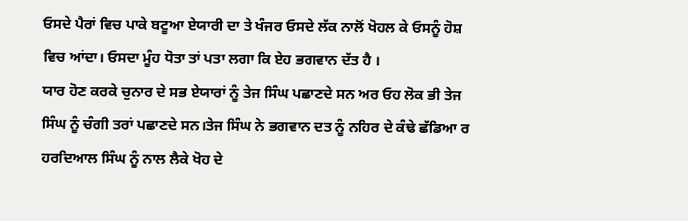ਓਸਦੇ ਪੈਰਾਂ ਵਿਚ ਪਾਕੇ ਬਟੂਆ ਏਯਾਰੀ ਦਾ ਤੇ ਖੰਜਰ ਓਸਦੇ ਲੱਕ ਨਾਲੋਂ ਖੋਹਲ ਕੇ ਓਸਨੂੰ ਹੋਸ਼ ਵਿਚ ਆਂਦਾ। ਓਸਦਾ ਮੂੰਹ ਧੋਤਾ ਤਾਂ ਪਤਾ ਲਗਾ ਕਿ ਏਹ ਭਗਵਾਨ ਦੱਤ ਹੈ ।
ਯਾਰ ਹੋਣ ਕਰਕੇ ਚੁਨਾਰ ਦੇ ਸਭ ਏਯਾਰਾਂ ਨੂੰ ਤੇਜ ਸਿੰਘ ਪਛਾਣਦੇ ਸਨ ਅਰ ਓਹ ਲੋਕ ਭੀ ਤੇਜ ਸਿੰਘ ਨੂੰ ਚੰਗੀ ਤਰਾਂ ਪਛਾਣਦੇ ਸਨ।ਤੇਜ ਸਿੰਘ ਨੇ ਭਗਵਾਨ ਦਤ ਨੂੰ ਨਹਿਰ ਦੇ ਕੰਢੇ ਛੱਡਿਆ ਰ ਹਰਦਿਆਲ ਸਿੰਘ ਨੂੰ ਨਾਲ ਲੈਕੇ ਖੋਹ ਦੇ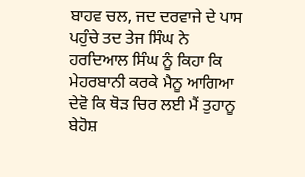ਬਾਹਵ ਚਲ, ਜਦ ਦਰਵਾਜੇ ਦੇ ਪਾਸ ਪਹੁੰਚੇ ਤਦ ਤੇਜ ਸਿੰਘ ਨੇ ਹਰਦਿਆਲ ਸਿੰਘ ਨੂੰ ਕਿਹਾ ਕਿ ਮੇਹਰਬਾਨੀ ਕਰਕੇ ਮੈਨੂ ਆਗਿਆ ਦੇਵੋ ਕਿ ਥੋੜ ਚਿਰ ਲਈ ਮੈਂ ਤੁਹਾਨੂ ਬੇਹੋਸ਼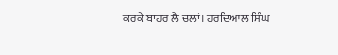ਕਰਕੇ ਬਾਹਰ ਲੈ ਚਲਾਂ। ਹਰਦਿਆਲ ਸਿੰਘ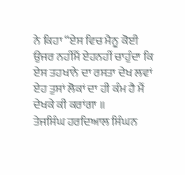ਨੇ ਕਿਹਾ “ਏਸ ਵਿਚ ਮੈਨੂ ਕੋਈ ਉਜਰ ਨਹੀਂਮੈਂ ਏਹਨਹੀਂ ਚਾਹੁੰਦਾ ਕਿ ਏਸ ਤਹਖਾਨੇ ਦਾ ਰਸਤਾ ਦੇਖ ਲਵਾਂ ਏਹ ਤੁਸਾਂ ਲੋਕਾਂ ਦਾ ਹੀ ਕੰਮ ਹੈ ਮੈਂ ਦੇਖਕੇ ਕੀ ਕਰਾਂਗਾ ॥
ਤੇਜਸਿੰਘ ਹਰਦਿਆਲ ਸਿੰਘਨ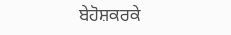ਬੇਹੋਸ਼ਕਰਕੇ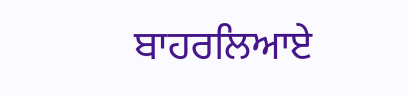ਬਾਹਰਲਿਆਏ